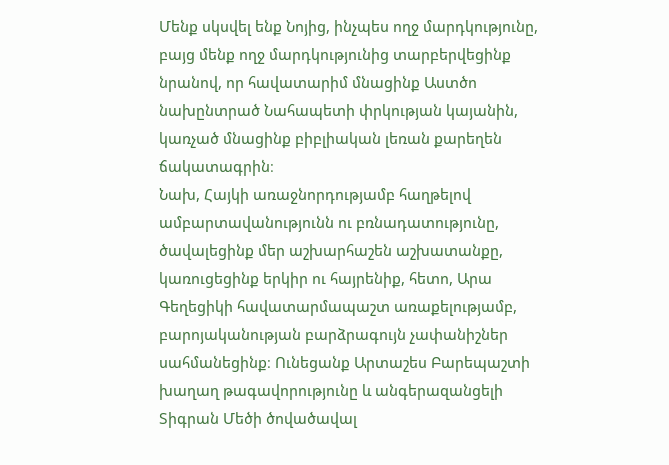Մենք սկսվել ենք Նոյից, ինչպես ողջ մարդկությունը, բայց մենք ողջ մարդկությունից տարբերվեցինք նրանով, որ հավատարիմ մնացինք Աստծո նախընտրած Նահապետի փրկության կայանին, կառչած մնացինք բիբլիական լեռան քարեղեն ճակատագրին։
Նախ, Հայկի առաջնորդությամբ հաղթելով ամբարտավանությունն ու բռնադատությունը, ծավալեցինք մեր աշխարհաշեն աշխատանքը, կառուցեցինք երկիր ու հայրենիք, հետո, Արա Գեղեցիկի հավատարմապաշտ առաքելությամբ, բարոյականության բարձրագույն չափանիշներ սահմանեցինք։ Ունեցանք Արտաշես Բարեպաշտի խաղաղ թագավորությունը և անգերազանցելի Տիգրան Մեծի ծովածավալ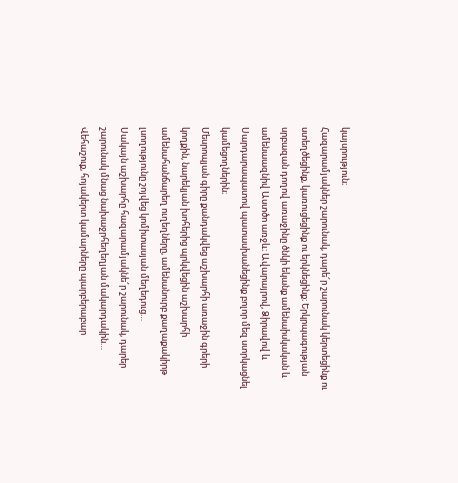կայսրություն։
Հազարամյակներ շարունակ, դարե՜ր շարունակ կերտեցինք ու ստեղծեցինք, կառուցեցինք ու երկնեցինք։ Երկրպագության սրբազան դողով առաջինը ծնկի եկանք ամենաիսկական և ամենաազնիվ Աստծո առջև։ Ավարայրով, Ձիրավով և Սարդարապատով պատասխանեցինք բոլոր մեզ ստրկացնել կամեցողներին։
Մեսրոպյան գիրը քանդակվեց աշխարհի առաջին գրերի կողքին, նարեկյան խոհերից պրկվեցին աշխարհի ամենահանճարեղ ուղեղները, ամենանուրբ քաղաքակիրթ լսողությունը շոյվեց կոմիտասյան մեղեդուց…
Սակայն աշխարհը հազարամյակնե՜ր շարունակ, դարեր շարունակ մնաց նախաջրհեղեղյան մակարդակին…
Վեհաշուք, հոյակերտ կամարները պարբերաբար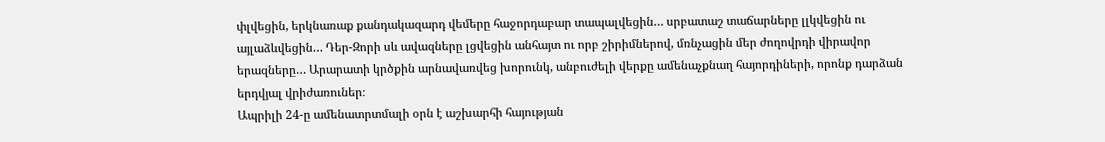փլվեցին, երկնառաք քանդակազարդ վեմերը հաջորդաբար տապալվեցին… սրբատաշ տաճարները լլկվեցին ու այլաձևվեցին… Դեր-Զորի սև ավազները լցվեցին անհայտ ու որբ շիրիմներով, մռնչացին մեր ժողովրդի վիրավոր երազները… Արարատի կրծքին արնավառվեց խորունկ, անբուժելի վերքը ամենաչքնաղ հայորդիների, որոնք դարձան երդվյալ վրիժառուներ։
Ապրիլի 24-ը ամենատրտմալի օրն է աշխարհի հայության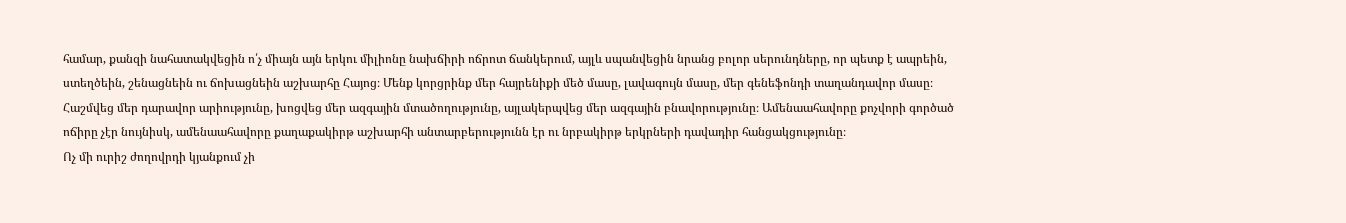համար, քանզի նահատակվեցին ո՛չ միայն այն երկու միլիոնը նախճիրի ոճրոտ ճանկերում, այլև սպանվեցին նրանց բոլոր սերունդները, որ պետք է ապրեին, ստեղծեին, շենացնեին ու ճոխացնեին աշխարհը Հայոց։ Մենք կորցրինք մեր հայրենիքի մեծ մասը, լավագույն մասը, մեր գենեֆոնդի տաղանդավոր մասը։ Հաշմվեց մեր դարավոր արիությունը, խոցվեց մեր ազգային մտածողությունը, այլակերպվեց մեր ազգային բնավորությունը։ Ամենաահավորը քոչվորի գործած ոճիրը չէր նույնիսկ, ամենաահավորը քաղաքակիրթ աշխարհի անտարբերությունն էր ու նրբակիրթ երկրների դավադիր հանցակցությունը։
Ոչ մի ուրիշ ժողովրդի կյանքում չի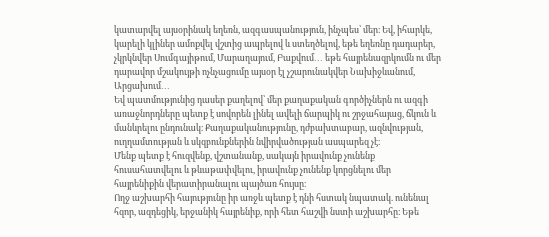կատարվել այսօրինակ եղեռն, ազգասպանություն, ինչպես՝ մեր։ Եվ, իհարկե, կարելի կլիներ ամոքվել վշտից ապրելով և ստեղծելով, եթե եղեռնը դադարեր, չկրկնվեր Սումգայիթում, Մարաղայում, Բաքվում․․․ եթե հայրենազրկումն ու մեր դարավոր մշակույթի ոչնչացումը այսօր էլ չշարունակվեր Նախիջևանում, Արցախում․․․
Եվ պատմությունից դասեր քաղելով՝ մեր քաղաքական գործիչներն ու ազգի առաջնորդները պետք է սովորեն լինել ավելի ճարպիկ ու շրջահայաց, ճկուն և մանևրելու ընդունակ։ Քաղաքականությունը, դժբախտաբար, ազնվության, ուղղամտության և սկզբունքներին նվիրվածության ասպարեզ չէ։
Մենք պետք է հուզվենք, վշտանանք, սակայն իրավունք չունենք հուսահատվելու և թևաթափվելու, իրավունք չունենք կորցնելու մեր հայրենիքին վերատիրանալու պայծառ հույսը։
Ողջ աշխարհի հայությունը իր առջև պետք է դնի հստակ նպատակ. ունենալ հզոր, ազդեցիկ, երջանիկ հայրենիք, որի հետ հաշվի նստի աշխարհը։ Եթե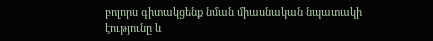բոլորս գիտակցենք նման միասնական նպատակի էությունը և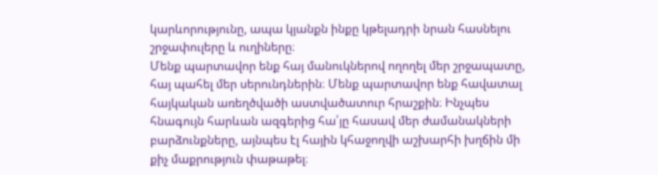կարևորությունը, ապա կյանքն ինքը կթելադրի նրան հասնելու շրջափուլերը և ուղիները։
Մենք պարտավոր ենք հայ մանուկներով ողողել մեր շրջապատը, հայ պահել մեր սերունդներին։ Մենք պարտավոր ենք հավատալ հայկական առեղծվածի աստվածատուր հրաշքին։ Ինչպես հնագույն հարևան ազգերից հա՛յը հասավ մեր ժամանակների բարձունքները, այնպես էլ հային կհաջողվի աշխարհի խղճին մի քիչ մաքրություն փաթաթել։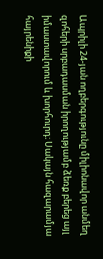Ապրիլի 24-յան ողբերգությունը միլիոնավոր անմեղ զոհերի սրբադասման իրողությամբ ձեռք բերեց այլ իմաստավորում և խորհուրդ։ Սակայն հազարամյա հայրենիքի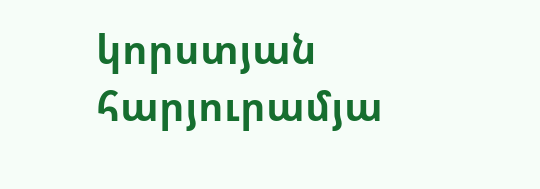կորստյան հարյուրամյա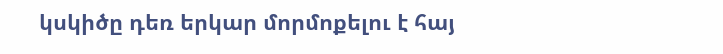կսկիծը դեռ երկար մորմոքելու է հայ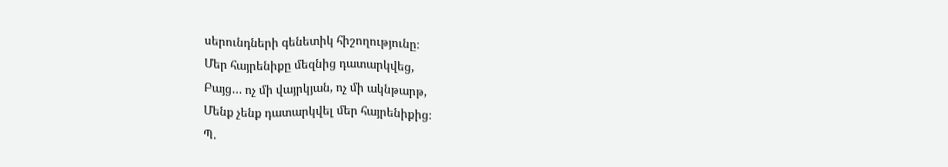սերունդների գենետիկ հիշողությունը։
Մեր հայրենիքը մեզնից դատարկվեց,
Բայց… ոչ մի վայրկյան, ոչ մի ակնթարթ,
Մենք չենք դատարկվել մեր հայրենիքից։
Պ.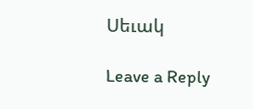Սեւակ

Leave a Reply